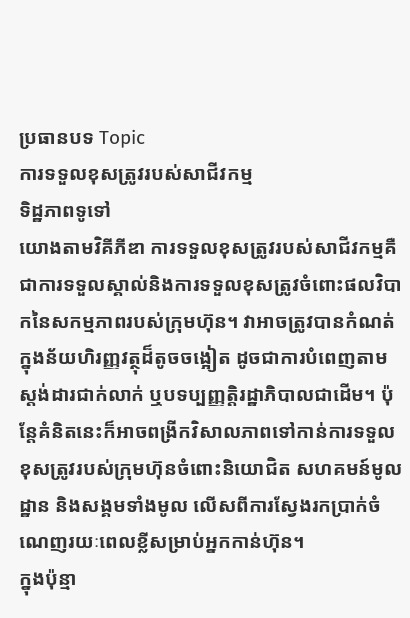ប្រធានបទ Topic
ការទទួលខុសត្រូវរបស់សាជីវកម្ម
ទិដ្ឋភាពទូទៅ
យោងតាមវិគីភីឌា ការទទួលខុសត្រូវរបស់សាជីវកម្មគឺជាការទទួលស្គាល់និងការទទួលខុសត្រូវចំពោះផលវិបាកនៃសកម្មភាពរបស់ក្រុមហ៊ុន។ វាអាចត្រូវបានកំណត់ក្នុងន័យហិរញ្ញវត្ថុដ៏តូចចង្អៀត ដូចជាការបំពេញតាមស្តង់ដារជាក់លាក់ ឬបទប្បញ្ញត្តិរដ្ឋាភិបាលជាដើម។ ប៉ុន្តែគំនិតនេះក៏អាចពង្រីកវិសាលភាពទៅកាន់ការទទួលខុសត្រូវរបស់ក្រុមហ៊ុនចំពោះនិយោជិត សហគមន៍មូលដ្ឋាន និងសង្គមទាំងមូល លើសពីការស្វែងរកប្រាក់ចំណេញរយៈពេលខ្លីសម្រាប់អ្នកកាន់ហ៊ុន។
ក្នុងប៉ុន្មា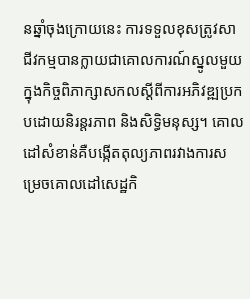នឆ្នាំចុងក្រោយនេះ ការទទួលខុសត្រូវសាជីវកម្មបានក្លាយជាគោលការណ៍ស្នូលមួយក្នុងកិច្ចពិភាក្សាសកលស្តីពីការអភិវឌ្ឍប្រកបដោយនិរន្តរភាព និងសិទ្ធិមនុស្ស។ គោលដៅសំខាន់គឺបង្កើតតុល្យភាពរវាងការសម្រេចគោលដៅសេដ្ឋកិ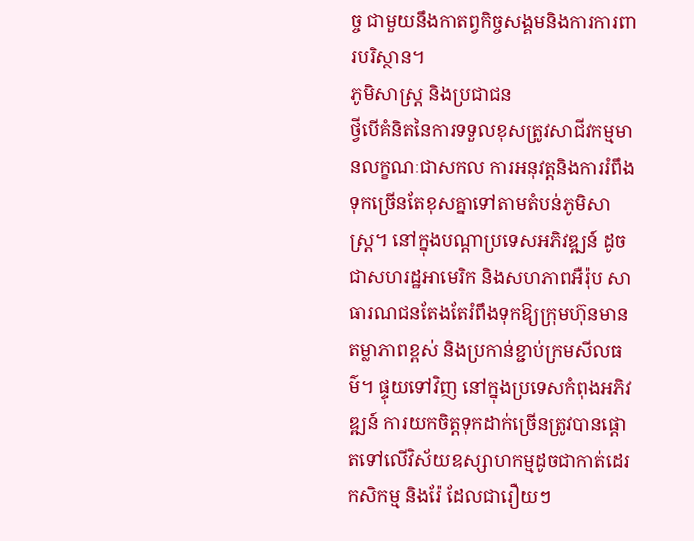ច្ច ជាមួយនឹងកាតព្វកិច្ចសង្គមនិងការការពារបរិស្ថាន។
ភូមិសាស្ត្រ និងប្រជាជន
ថ្វីបើគំនិតនៃការទទួលខុសត្រូវសាជីវកម្មមានលក្ខណៈជាសកល ការអនុវត្តនិងការរំពឹងទុកច្រើនតែខុសគ្នាទៅតាមតំបន់ភូមិសាស្ត្រ។ នៅក្នុងបណ្តាប្រទេសអភិវឌ្ឍន៍ ដូចជាសហរដ្ឋអាមេរិក និងសហភាពអឺរ៉ុប សាធារណជនតែងតែរំពឹងទុកឱ្យក្រុមហ៊ុនមានតម្លាភាពខ្ពស់ និងប្រកាន់ខ្ជាប់ក្រមសីលធម៌។ ផ្ទុយទៅវិញ នៅក្នុងប្រទេសកំពុងអភិវឌ្ឍន៍ ការយកចិត្តទុកដាក់ច្រើនត្រូវបានផ្តោតទៅលើវិស័យឧស្សាហកម្មដូចជាកាត់ដេរ កសិកម្ម និងរ៉ែ ដែលជារឿយៗ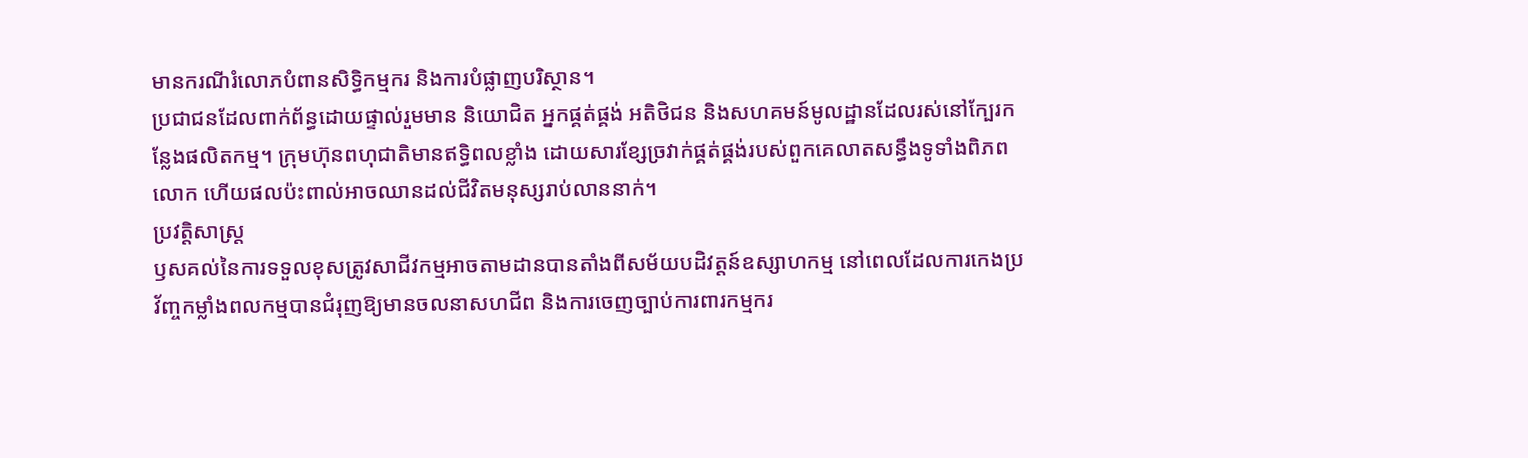មានករណីរំលោភបំពានសិទ្ធិកម្មករ និងការបំផ្លាញបរិស្ថាន។
ប្រជាជនដែលពាក់ព័ន្ធដោយផ្ទាល់រួមមាន និយោជិត អ្នកផ្គត់ផ្គង់ អតិថិជន និងសហគមន៍មូលដ្ឋានដែលរស់នៅក្បែរកន្លែងផលិតកម្ម។ ក្រុមហ៊ុនពហុជាតិមានឥទ្ធិពលខ្លាំង ដោយសារខ្សែច្រវាក់ផ្គត់ផ្គង់របស់ពួកគេលាតសន្ធឹងទូទាំងពិភពលោក ហើយផលប៉ះពាល់អាចឈានដល់ជីវិតមនុស្សរាប់លាននាក់។
ប្រវត្តិសាស្ត្រ
ឫសគល់នៃការទទួលខុសត្រូវសាជីវកម្មអាចតាមដានបានតាំងពីសម័យបដិវត្តន៍ឧស្សាហកម្ម នៅពេលដែលការកេងប្រវ័ញ្ចកម្លាំងពលកម្មបានជំរុញឱ្យមានចលនាសហជីព និងការចេញច្បាប់ការពារកម្មករ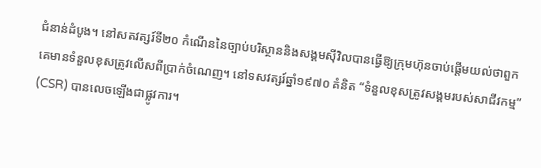ជំនាន់ដំបូង។ នៅសតវត្សរ៍ទី២០ កំណើននៃច្បាប់បរិស្ថាននិងសង្គមស៊ីវិលបានធ្វើឱ្យក្រុមហ៊ុនចាប់ផ្តើមយល់ថាពួកគេមានទំនួលខុសត្រូវលើសពីប្រាក់ចំណេញ។ នៅទសវត្សរ៍ឆ្នាំ១៩៧០ គំនិត “ទំនួលខុសត្រូវសង្គមរបស់សាជីវកម្ម” (CSR) បានលេចឡើងជាផ្លូវការ។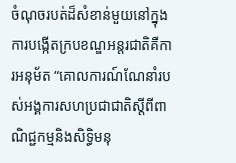ចំណុចរបត់ដ៏សំខាន់មួយនៅក្នុងការបង្កើតក្របខណ្ឌអន្តរជាតិគឺការអនុម័ត “គោលការណ៍ណែនាំរបស់អង្គការសហប្រជាជាតិស្តីពីពាណិជ្ជកម្មនិងសិទ្ធិមនុ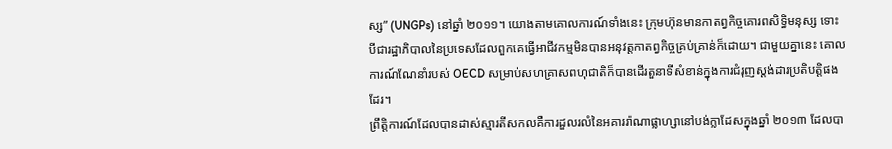ស្ស” (UNGPs) នៅឆ្នាំ ២០១១។ យោងតាមគោលការណ៍ទាំងនេះ ក្រុមហ៊ុនមានកាតព្វកិច្ចគោរពសិទ្ធិមនុស្ស ទោះបីជារដ្ឋាភិបាលនៃប្រទេសដែលពួកគេធ្វើអាជីវកម្មមិនបានអនុវត្តកាតព្វកិច្ចគ្រប់គ្រាន់ក៏ដោយ។ ជាមួយគ្នានេះ គោលការណ៍ណែនាំរបស់ OECD សម្រាប់សហគ្រាសពហុជាតិក៏បានដើរតួនាទីសំខាន់ក្នុងការជំរុញស្តង់ដារប្រតិបត្តិផងដែរ។
ព្រឹត្តិការណ៍ដែលបានដាស់ស្មារតីសកលគឺការដួលរលំនៃអគាររ៉ាណាផ្លាហ្សានៅបង់ក្លាដែសក្នុងឆ្នាំ ២០១៣ ដែលបា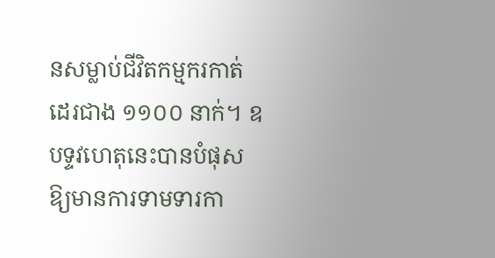នសម្លាប់ជីវិតកម្មករកាត់ដេរជាង ១១០០ នាក់។ ឧបទ្ទវហេតុនេះបានបំផុសឱ្យមានការទាមទារកា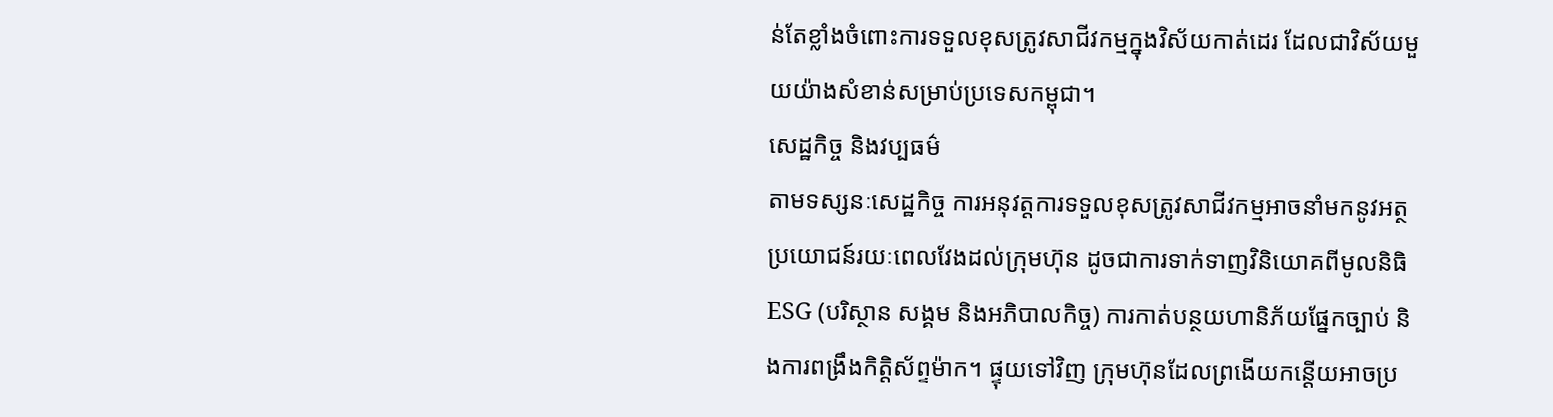ន់តែខ្លាំងចំពោះការទទួលខុសត្រូវសាជីវកម្មក្នុងវិស័យកាត់ដេរ ដែលជាវិស័យមួយយ៉ាងសំខាន់សម្រាប់ប្រទេសកម្ពុជា។
សេដ្ឋកិច្ច និងវប្បធម៌
តាមទស្សនៈសេដ្ឋកិច្ច ការអនុវត្តការទទួលខុសត្រូវសាជីវកម្មអាចនាំមកនូវអត្ថប្រយោជន៍រយៈពេលវែងដល់ក្រុមហ៊ុន ដូចជាការទាក់ទាញវិនិយោគពីមូលនិធិ ESG (បរិស្ថាន សង្គម និងអភិបាលកិច្ច) ការកាត់បន្ថយហានិភ័យផ្នែកច្បាប់ និងការពង្រឹងកិត្តិស័ព្ទម៉ាក។ ផ្ទុយទៅវិញ ក្រុមហ៊ុនដែលព្រងើយកន្តើយអាចប្រ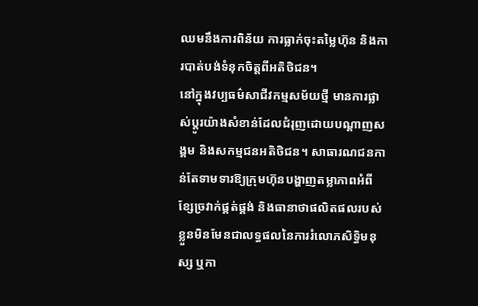ឈមនឹងការពិន័យ ការធ្លាក់ចុះតម្លៃហ៊ុន និងការបាត់បង់ទំនុកចិត្តពីអតិថិជន។
នៅក្នុងវប្បធម៌សាជីវកម្មសម័យថ្មី មានការផ្លាស់ប្តូរយ៉ាងសំខាន់ដែលជំរុញដោយបណ្តាញសង្គម និងសកម្មជនអតិថិជន។ សាធារណជនកាន់តែទាមទារឱ្យក្រុមហ៊ុនបង្ហាញតម្លាភាពអំពីខ្សែច្រវាក់ផ្គត់ផ្គង់ និងធានាថាផលិតផលរបស់ខ្លួនមិនមែនជាលទ្ធផលនៃការរំលោភសិទ្ធិមនុស្ស ឬកា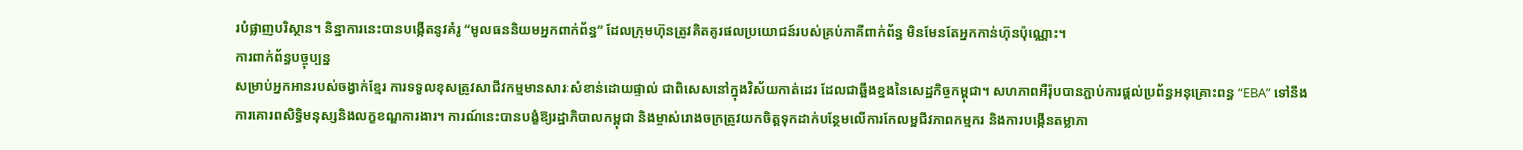របំផ្លាញបរិស្ថាន។ និន្នាការនេះបានបង្កើតនូវគំរូ “មូលធននិយមអ្នកពាក់ព័ន្ធ” ដែលក្រុមហ៊ុនត្រូវគិតគូរផលប្រយោជន៍របស់គ្រប់ភាគីពាក់ព័ន្ធ មិនមែនតែអ្នកកាន់ហ៊ុនប៉ុណ្ណោះ។
ការពាក់ព័ន្ធបច្ចុប្បន្ន
សម្រាប់អ្នកអានរបស់ចង្វាក់ខ្មែរ ការទទួលខុសត្រូវសាជីវកម្មមានសារៈសំខាន់ដោយផ្ទាល់ ជាពិសេសនៅក្នុងវិស័យកាត់ដេរ ដែលជាឆ្អឹងខ្នងនៃសេដ្ឋកិច្ចកម្ពុជា។ សហភាពអឺរ៉ុបបានភ្ជាប់ការផ្តល់ប្រព័ន្ធអនុគ្រោះពន្ធ “EBA” ទៅនឹងការគោរពសិទ្ធិមនុស្សនិងលក្ខខណ្ឌការងារ។ ការណ៍នេះបានបង្ខំឱ្យរដ្ឋាភិបាលកម្ពុជា និងម្ចាស់រោងចក្រត្រូវយកចិត្តទុកដាក់បន្ថែមលើការកែលម្អជីវភាពកម្មករ និងការបង្កើនតម្លាភា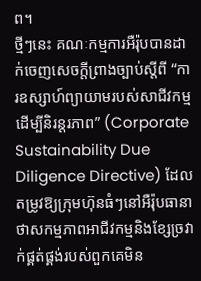ព។
ថ្មីៗនេះ គណៈកម្មការអឺរ៉ុបបានដាក់ចេញសេចក្តីព្រាងច្បាប់ស្តីពី “ការឧស្សាហ៍ព្យាយាមរបស់សាជីវកម្មដើម្បីនិរន្តរភាព” (Corporate Sustainability Due Diligence Directive) ដែលតម្រូវឱ្យក្រុមហ៊ុនធំៗនៅអឺរ៉ុបធានាថាសកម្មភាពអាជីវកម្មនិងខ្សែច្រវាក់ផ្គត់ផ្គង់របស់ពួកគេមិន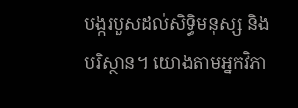បង្ករបួសដល់សិទ្ធិមនុស្ស និងបរិស្ថាន។ យោងតាមអ្នកវិភា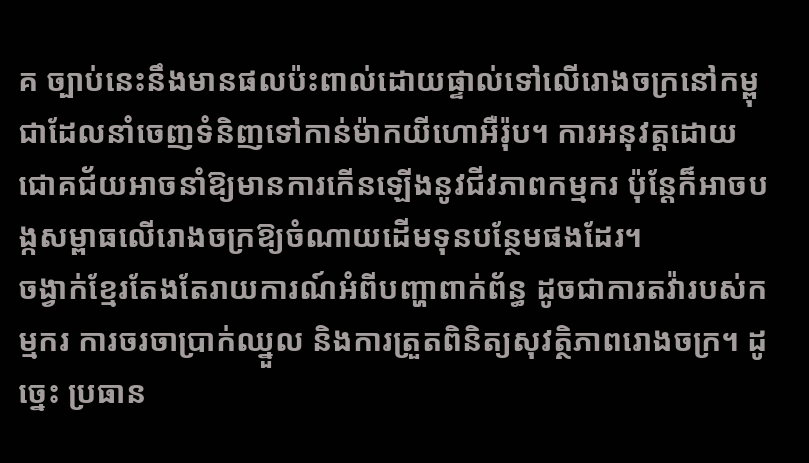គ ច្បាប់នេះនឹងមានផលប៉ះពាល់ដោយផ្ទាល់ទៅលើរោងចក្រនៅកម្ពុជាដែលនាំចេញទំនិញទៅកាន់ម៉ាកយីហោអឺរ៉ុប។ ការអនុវត្តដោយជោគជ័យអាចនាំឱ្យមានការកើនឡើងនូវជីវភាពកម្មករ ប៉ុន្តែក៏អាចបង្កសម្ពាធលើរោងចក្រឱ្យចំណាយដើមទុនបន្ថែមផងដែរ។
ចង្វាក់ខ្មែរតែងតែរាយការណ៍អំពីបញ្ហាពាក់ព័ន្ធ ដូចជាការតវ៉ារបស់កម្មករ ការចរចាប្រាក់ឈ្នួល និងការត្រួតពិនិត្យសុវត្ថិភាពរោងចក្រ។ ដូច្នេះ ប្រធាន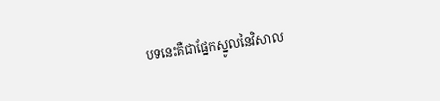បទនេះគឺជាផ្នែកស្នូលនៃវិសាល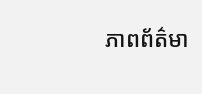ភាពព័ត៌មា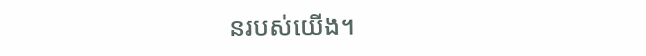នរបស់យើង។